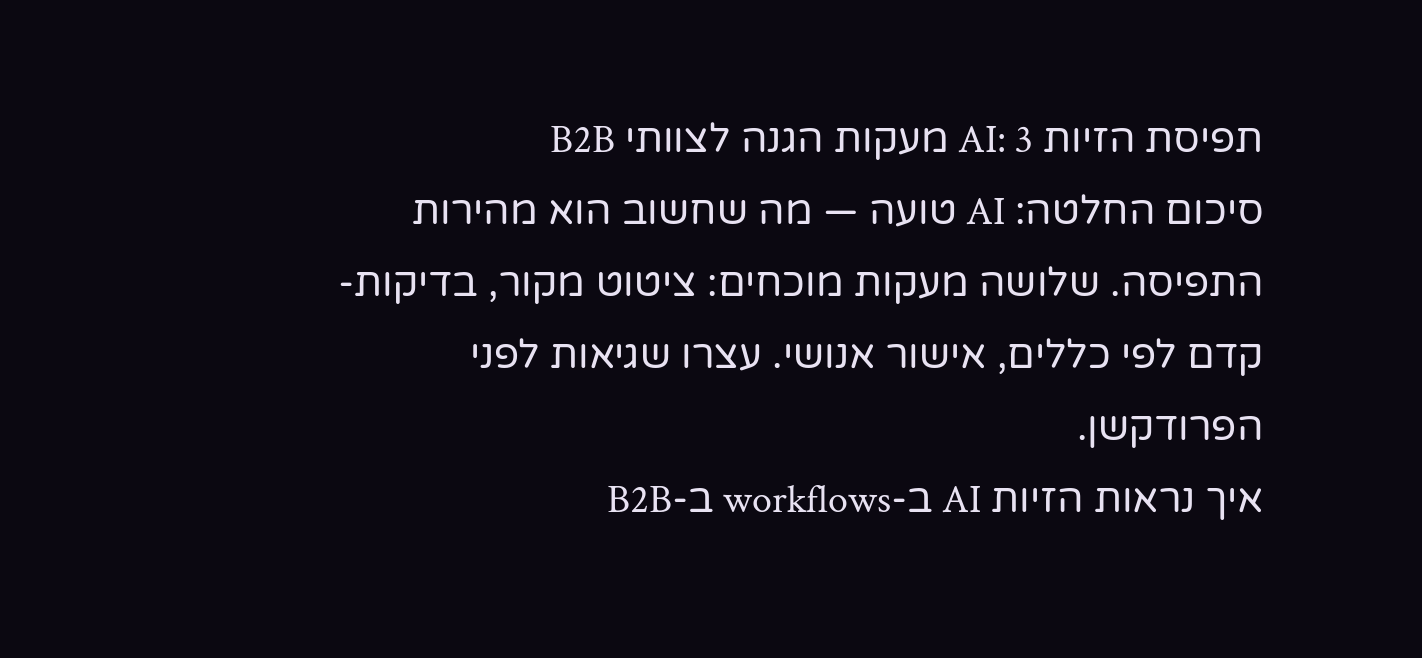תפיסת הזיות AI: 3 מעקות הגנה לצוותי B2B
סיכום החלטה: AI טועה — מה שחשוב הוא מהירות התפיסה. שלושה מעקות מוכחים: ציטוט מקור, בדיקות-קדם לפי כללים, אישור אנושי. עצרו שגיאות לפני הפרודקשן.
איך נראות הזיות AI ב-workflows ב-B2B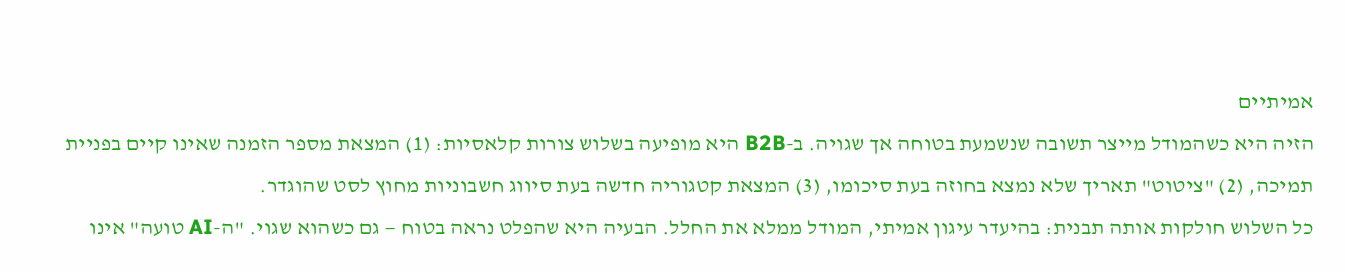אמיתיים
הזיה היא כשהמודל מייצר תשובה שנשמעת בטוחה אך שגויה. ב-B2B היא מופיעה בשלוש צורות קלאסיות: (1) המצאת מספר הזמנה שאינו קיים בפניית תמיכה, (2) "ציטוט" תאריך שלא נמצא בחוזה בעת סיכומו, (3) המצאת קטגוריה חדשה בעת סיווג חשבוניות מחוץ לסט שהוגדר.
כל השלוש חולקות אותה תבנית: בהיעדר עיגון אמיתי, המודל ממלא את החלל. הבעיה היא שהפלט נראה בטוח — גם כשהוא שגוי. "ה-AI טועה" אינו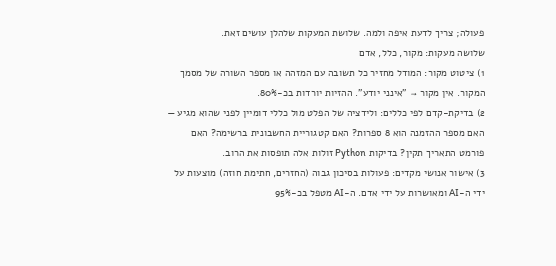פעולה; צריך לדעת איפה ולמה. שלושת המעקות שלהלן עושים זאת.
שלושה מעקות: מקור, כלל, אדם
1) ציטוט מקור: המודל מחזיר כל תשובה עם המזהה או מספר השורה של מסמך המקור. אין מקור → "אינני יודע". ההזיות יורדות בכ-80%.
2) בדיקת-קדם לפי כללים: ולידציה של הפלט מול כללי דומיין לפני שהוא מגיע — האם מספר ההזמנה הוא 8 ספרות? האם קטגוריית החשבונית ברשימה? האם פורמט התאריך תקין? בדיקות Python זולות אלה תופסות את הרוב.
3) אישור אנושי מקדים: פעולות בסיכון גבוה (החזרים, חתימת חוזה) מוצעות על ידי ה-AI ומאושרות על ידי אדם. ה-AI מטפל בכ-95%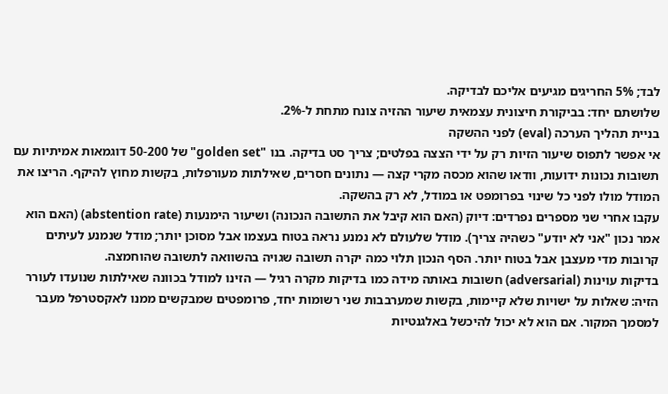לבד; 5% החריגים מגיעים אליכם לבדיקה.
שלושתם יחד: בביקורת חיצונית עצמאית שיעור ההזיה צונח מתחת ל-2%.
בניית תהליך הערכה (eval) לפני ההשקה
אי אפשר לתפוס שיעור הזיות רק על ידי הצצה בפלטים; צריך סט בדיקה. בנו "golden set" של 50-200 דוגמאות אמיתיות עם תשובות נכונות ידועות, וודאו שהוא מכסה מקרי קצה — נתונים חסרים, שאילתות מעורפלות, בקשות מחוץ להיקף. הריצו את המודל מולו לפני כל שינוי בפרומפט או במודל, לא רק בהשקה.
עקבו אחרי שני מספרים נפרדים: דיוק (האם הוא קיבל את התשובה הנכונה) ושיעור הימנעות (abstention rate) (האם הוא אמר נכון "אני לא יודע" כשהיה צריך). מודל שלעולם לא נמנע נראה בטוח בעצמו אבל מסוכן יותר; מודל שנמנע לעיתים קרובות מדי מעצבן אבל בטוח יותר. הסף הנכון תלוי כמה יקרה תשובה שגויה בהשוואה לתשובה שהוחמצה.
בדיקות עוינות (adversarial) חשובות באותה מידה כמו בדיקות מקרה רגיל — הזינו למודל בכוונה שאילתות שנועדו לעורר הזיה: שאלות על ישויות שלא קיימות, בקשות שמערבבות שני רשומות יחד, פרומפטים שמבקשים ממנו לאקסטרפל מעבר למסמך המקור. אם הוא לא יכול להיכשל באלגנטיות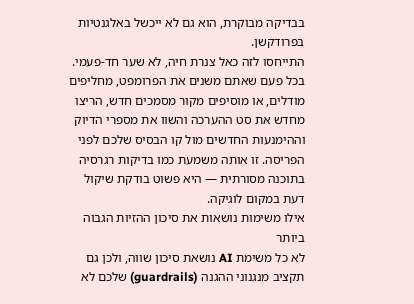בבדיקה מבוקרת, הוא גם לא ייכשל באלגנטיות בפרודקשן.
התייחסו לזה כאל צנרת חיה, לא שער חד-פעמי. בכל פעם שאתם משנים את הפרומפט, מחליפים מודלים, או מוסיפים מקור מסמכים חדש, הריצו מחדש את סט ההערכה והשוו את מספרי הדיוק וההימנעות החדשים מול קו הבסיס שלכם לפני הפריסה. זו אותה משמעת כמו בדיקות רגרסיה בתוכנה מסורתית — היא פשוט בודקת שיקול דעת במקום לוגיקה.
אילו משימות נושאות את סיכון ההזיות הגבוה ביותר
לא כל משימת AI נושאת סיכון שווה, ולכן גם תקציב מנגנוני ההגנה (guardrails) שלכם לא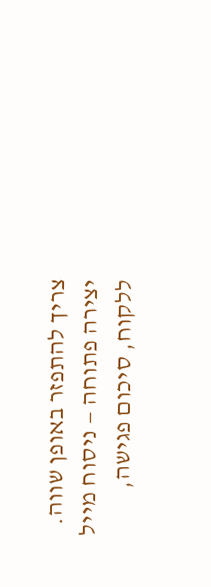צריך להתפזר באופן שווה. יצירה פתוחה — ניסוח מייל ללקוח, סיכום פגישה,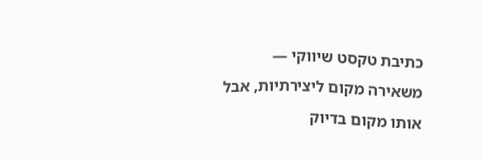כתיבת טקסט שיווקי — משאירה מקום ליצירתיות, אבל אותו מקום בדיוק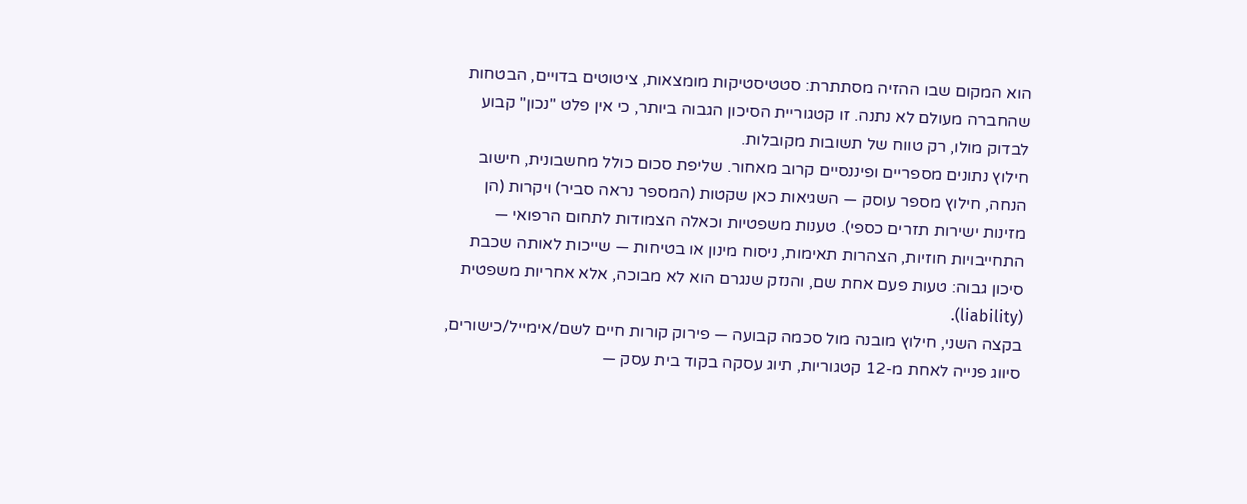הוא המקום שבו ההזיה מסתתרת: סטטיסטיקות מומצאות, ציטוטים בדויים, הבטחות שהחברה מעולם לא נתנה. זו קטגוריית הסיכון הגבוה ביותר, כי אין פלט "נכון" קבוע לבדוק מולו, רק טווח של תשובות מקובלות.
חילוץ נתונים מספריים ופיננסיים קרוב מאחור. שליפת סכום כולל מחשבונית, חישוב הנחה, חילוץ מספר עוסק — השגיאות כאן שקטות (המספר נראה סביר) ויקרות (הן מזינות ישירות תזרים כספי). טענות משפטיות וכאלה הצמודות לתחום הרפואי — התחייבויות חוזיות, הצהרות תאימות, ניסוח מינון או בטיחות — שייכות לאותה שכבת סיכון גבוה: טעות פעם אחת שם, והנזק שנגרם הוא לא מבוכה, אלא אחריות משפטית (liability).
בקצה השני, חילוץ מובנה מול סכמה קבועה — פירוק קורות חיים לשם/אימייל/כישורים, סיווג פנייה לאחת מ-12 קטגוריות, תיוג עסקה בקוד בית עסק —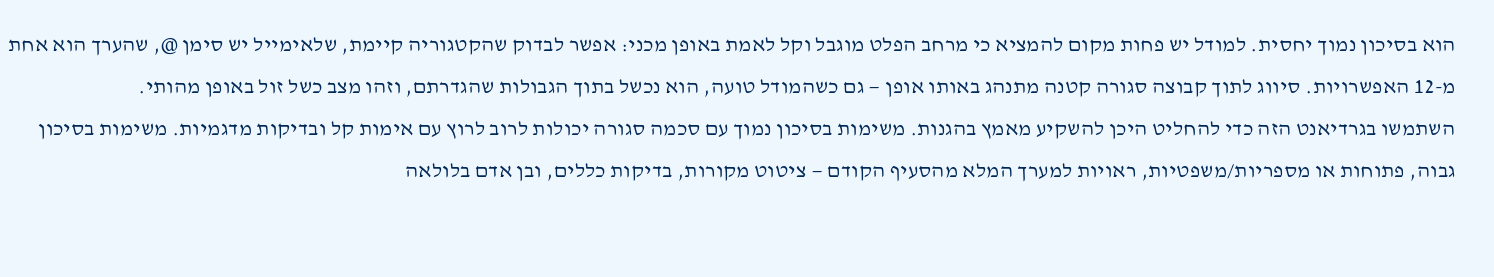הוא בסיכון נמוך יחסית. למודל יש פחות מקום להמציא כי מרחב הפלט מוגבל וקל לאמת באופן מכני: אפשר לבדוק שהקטגוריה קיימת, שלאימייל יש סימן @, שהערך הוא אחת מ-12 האפשרויות. סיווג לתוך קבוצה סגורה קטנה מתנהג באותו אופן — גם כשהמודל טועה, הוא נכשל בתוך הגבולות שהגדרתם, וזהו מצב כשל זול באופן מהותי.
השתמשו בגרדיאנט הזה כדי להחליט היכן להשקיע מאמץ בהגנות. משימות בסיכון נמוך עם סכמה סגורה יכולות לרוב לרוץ עם אימות קל ובדיקות מדגמיות. משימות בסיכון גבוה, פתוחות או מספריות/משפטיות, ראויות למערך המלא מהסעיף הקודם — ציטוט מקורות, בדיקות כללים, ובן אדם בלולאה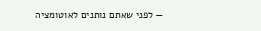— לפני שאתם נותנים לאוטומציה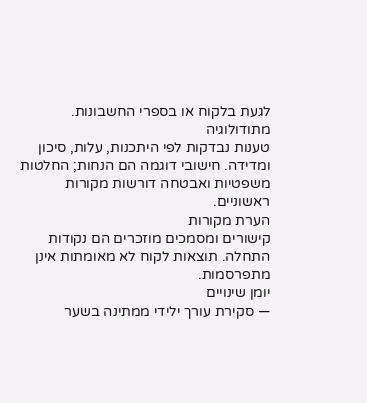לגעת בלקוח או בספרי החשבונות.
מתודולוגיה
טענות נבדקות לפי היתכנות, עלות, סיכון ומדידה. חישובי דוגמה הם הנחות; החלטות משפטיות ואבטחה דורשות מקורות ראשוניים.
הערת מקורות
קישורים ומסמכים מוזכרים הם נקודות התחלה. תוצאות לקוח לא מאומתות אינן מתפרסמות.
יומן שינויים
— סקירת עורך ילידי ממתינה בשער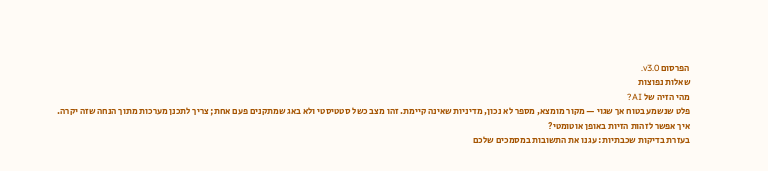הפרסום v3.0.
שאלות נפוצות
מהי הזיה של AI?
פלט שנשמע בטוח אך שגוי — מקור מומצא, מספר לא נכון, מדיניות שאינה קיימת. זהו מצב כשל סטטיסטי ולא באג שמתקנים פעם אחת; צריך לתכנן מערכות מתוך הנחה שזה יקרה.
איך אפשר לזהות הזיות באופן אוטומטי?
בעזרת בדיקות שכבתיות: עגנו את התשובות במסמכים שלכם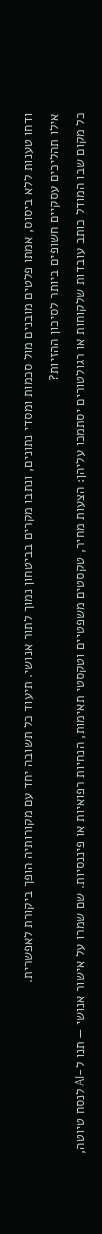ודחו טענות ללא ביסוס, אמתו פלטים מובנים מול סכמות ומסדי נתונים, ונתבו מקרים בביטחון נמוך לתור אנושי. תיעוד כל תשובה יחד עם מקורותיה הופך ביקורת לאפשרית.
אילו תהליכים עסקיים חשופים ביותר לסיכון ההזיות?
כל מקום שבו המודל כותב עובדות שלקוחות או רגולטורים יסתמכו עליהן: הצעות מחיר, טקסטים משפטיים וטקסטי תאימות, הנחיות רפואיות או פיננסיות. שם שמרו על אישור אנושי — תנו ל-AI לנסח טיוטה,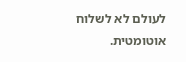לעולם לא לשלוח אוטומטית.